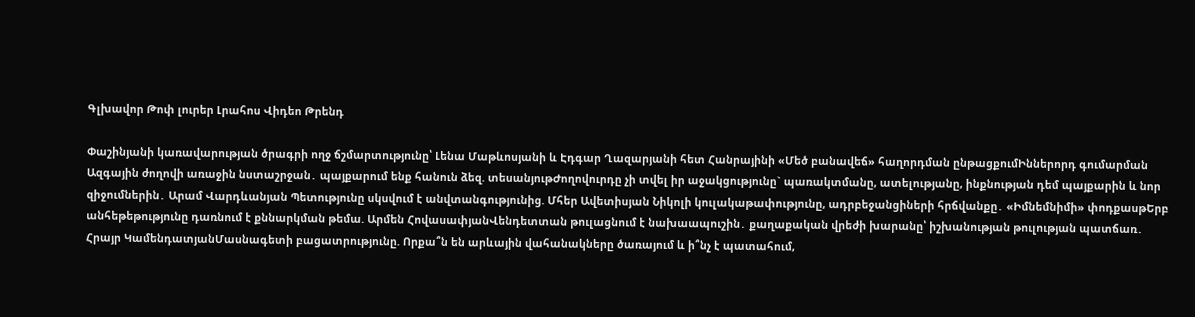Գլխավոր Թոփ լուրեր Լրահոս Վիդեո Թրենդ

Փաշինյանի կառավարության ծրագրի ողջ ճշմարտությունը՝ Լենա Մաթևոսյանի և Էդգար Ղազարյանի հետ Հանրայինի «Մեծ բանավեճ» հաղորդման ընթացքումԻններորդ գումարման Ազգային ժողովի առաջին նստաշրջան․ պայքարում ենք հանուն ձեզ. տեսանյութԺողովուրդը չի տվել իր աջակցությունը` պառակտմանը, ատելությանը, ինքնության դեմ պայքարին և նոր զիջումներին․ Արամ Վարդևանյան Պետությունը սկսվում է անվտանգությունից. Մհեր Ավետիսյան Նիկոլի կուլակաթափությունը, ադրբեջանցիների հրճվանքը․ «Իմնեմնիմի» փոդքասթԵրբ անհեթեթությունը դառնում է քննարկման թեմա. Արմեն ՀովասափյանՎենդետտան թուլացնում է նախաապուշին․ քաղաքական վրեժի խարանը՝ իշխանության թուլության պատճառ․ Հրայր ԿամենդատյանՄասնագետի բացատրությունը. Որքա՞ն են արևային վահանակները ծառայում և ի՞նչ է պատահում,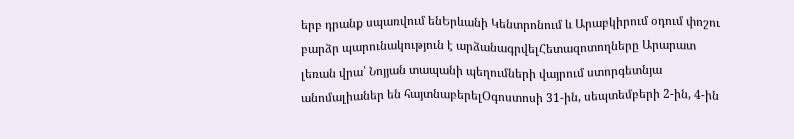երբ դրանք սպառվում ենԵրևանի Կենտրոնում և Արաբկիրում օդում փոշու բարձր պարունակություն է արձանագրվելՀետազոտողները Արարատ լեռան վրա՝ Նոյյան տապանի պեղումների վայրում ստորգետնյա անոմալիաներ են հայտնաբերելՕգոստոսի 31-ին, սեպտեմբերի 2-ին, 4-ին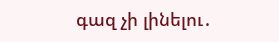գազ չի լինելու․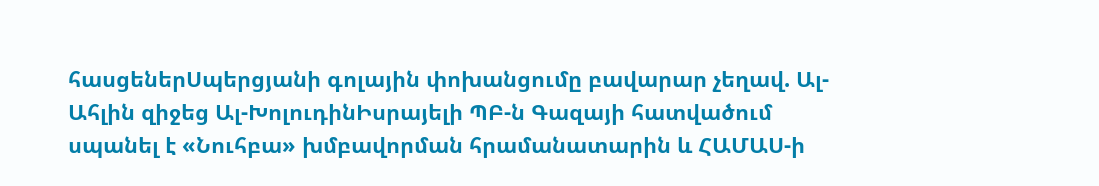հասցեներՍպերցյանի գոլային փոխանցումը բավարար չեղավ. Ալ-Ահլին զիջեց Ալ-ԽոլուդինԻսրայելի ՊԲ-ն Գազայի հատվածում սպանել է «Նուհբա» խմբավորման հրամանատարին և ՀԱՄԱՍ-ի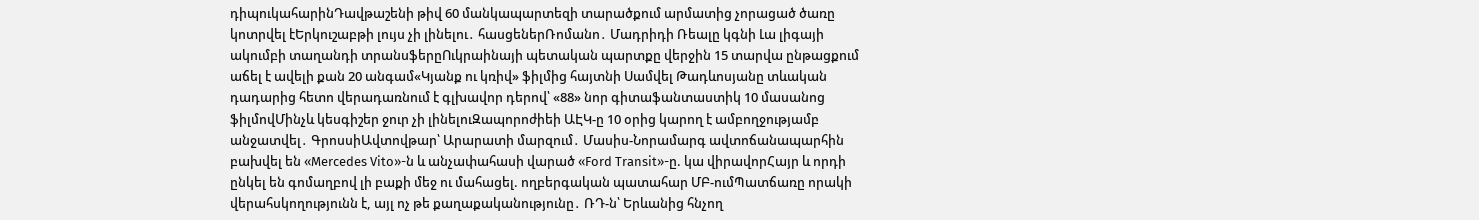դիպուկահարինԴավթաշենի թիվ 60 մանկապարտեզի տարածքում արմատից չորացած ծառը կոտրվել էԵրկուշաբթի լույս չի լինելու․ հասցեներՌոմանո․ Մադրիդի Ռեալը կգնի Լա լիգայի ակումբի տաղանդի տրանսֆերըՈւկրաինայի պետական պարտքը վերջին 15 տարվա ընթացքում աճել է ավելի քան 20 անգամ«Կյանք ու կռիվ» ֆիլմից հայտնի Սամվել Թադևոսյանը տևական դադարից հետո վերադառնում է գլխավոր դերով՝ «88» նոր գիտաֆանտաստիկ 10 մասանոց ֆիլմովՄինչև կեսգիշեր ջուր չի լինելուԶապորոժիեի ԱԷԿ-ը 10 օրից կարող է ամբողջությամբ անջատվել․ ԳրոսսիԱվտովթար՝ Արարատի մարզում․ Մասիս-Նորամարգ ավտոճանապարհին բախվել են «Mercedes Vito»-ն և անչափահասի վարած «Ford Transit»-ը. կա վիրավորՀայր և որդի ընկել են գոմաղբով լի բաքի մեջ ու մահացել. ողբերգական պատահար ՄԲ-ումՊատճառը որակի վերահսկողությունն է, այլ ոչ թե քաղաքականությունը․ ՌԴ-ն՝ Երևանից հնչող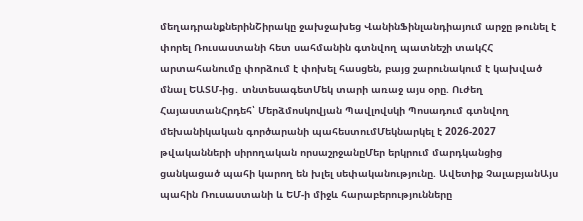մեղադրանքներինՇիրակը ջախջախեց ՎանինՖինլանդիայում արջը թունել է փորել Ռուսաստանի հետ սահմանին գտնվող պատնեշի տակՀՀ արտահանումը փորձում է փոխել հասցեն, բայց շարունակում է կախված մնալ ԵԱՏՄ-ից․ տնտեսագետՄեկ տարի առաջ այս օրը. Ուժեղ ՀայաստանՀրդեհ՝ Մերձմոսկովյան Պավլովսկի Պոսադում գտնվող մեխանիկական գործարանի պահեստումՄեկնարկել է 2026-2027 թվականների սիրողական որսաշրջանըՄեր երկրում մարդկանցից ցանկացած պահի կարող են խլել սեփականությունը. Ավետիք ՉալաբյանԱյս պահին Ռուսաստանի և ԵՄ-ի միջև հարաբերությունները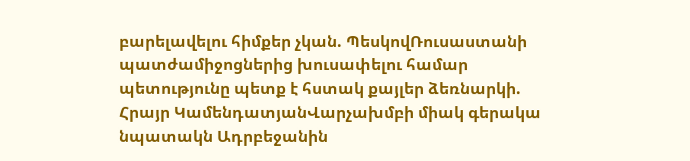բարելավելու հիմքեր չկան. ՊեսկովՌուսաստանի պատժամիջոցներից խուսափելու համար պետությունը պետք է հստակ քայլեր ձեռնարկի. Հրայր ԿամենդատյանՎարչախմբի միակ գերակա նպատակն Ադրբեջանին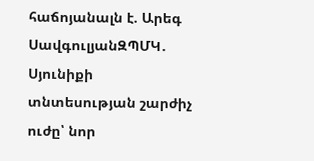հաճոյանալն է. Արեգ ՍավգուլյանԶՊՄԿ․ Սյունիքի տնտեսության շարժիչ ուժը՝ նոր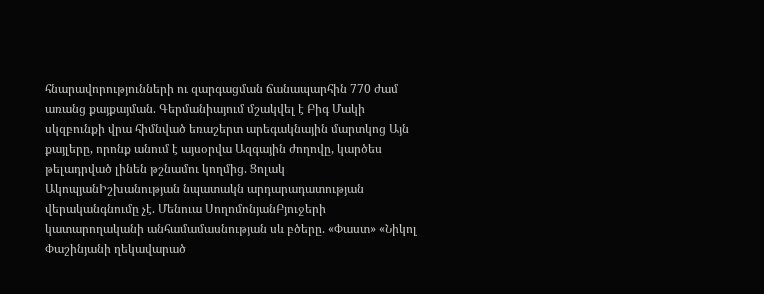հնարավորությունների ու զարգացման ճանապարհին 770 ժամ առանց քայքայման. Գերմանիայում մշակվել է Բիգ Մակի սկզբունքի վրա հիմնված եռաշերտ արեգակնային մարտկոց Այն քայլերը, որոնք անում է այսօրվա Ազգային ժողովը, կարծես թելադրված լինեն թշնամու կողմից. Ցոլակ ԱկոպյանԻշխանության նպատակն արդարադատության վերականգնումը չէ. Մենուա ՍողոմոնյանԲյուջերի կատարողականի անհամամասնության սև բծերը. «Փաստ» «Նիկոլ Փաշինյանի ղեկավարած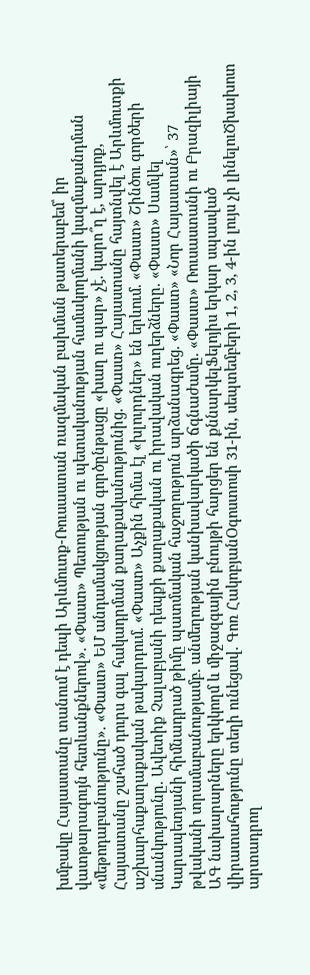խմբակը Հայաստանը տանում է դեպի Արևմուտք-Ռուսաստան ռազմական բախման թատերաբեմ՝ իր վատթարագույն հետևանքներով». «Փաստ» Պետության ու պետականության համակողմանի կազմաքանդման «մեթոդաբանությունը». «Փաստ» ԵՄ անդամակցության գործընթացը «խաղ ու պար» չէ. կարո՞ղ է, արդյոք, Հայաստանը շահած դուրս գալ հակադրման քաղաքականությունից. «Փաստ» Հայաստանը հայտնվել է Արևմուտքի աշխարհաքաղաքական թակարդում. «Փաստ» Աչքին հիմա էլ «խլուրդներ» են երևում. «Փաստ» Շինծու գործերի սնանկությունը. Ավետիք Չալաբյանի դեպքի քաղաքական ու իրավական ուղերձները. «Փաստ» Սամվել Կարապետյանի հիմնադրած թիմը պատմական հաջողություն արձանագրեց. «Փաստ» «Նոր Հայաստան»՝ 37 թվականի տրամաբանությամբ. անմեղության կանխավարկածի ճգնաժամը. «Փաստ» Ռուսաստանի ու Բրազիլիայի ԱԳ նախարարները երկկողմ և միջազգային բնույթի հարցեր են քննարկելՖելոյիս երկար սպասված վիրատահությունը տեղի ունեցավ. Գոռ ՀակոբյանՕգոստոսի 31-ին, սեպտեմբերի 1, 2, 3, 4-ին լույս չի լինելուԾխախոտ արտադրող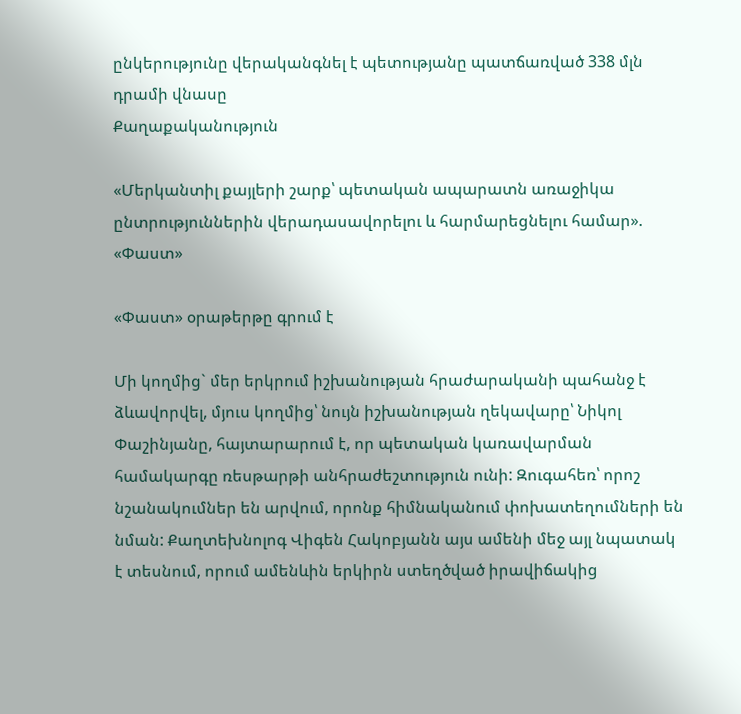ընկերությունը վերականգնել է պետությանը պատճառված 338 մլն դրամի վնասը
Քաղաքականություն

«Մերկանտիլ քայլերի շարք՝ պետական ապարատն առաջիկա ընտրություններին վերադասավորելու և հարմարեցնելու համար». «Փաստ»

«Փաստ» օրաթերթը գրում է

Մի կողմից` մեր երկրում իշխանության հրաժարականի պահանջ է ձևավորվել, մյուս կողմից՝ նույն իշխանության ղեկավարը՝ Նիկոլ Փաշինյանը, հայտարարում է, որ պետական կառավարման համակարգը ռեսթարթի անհրաժեշտություն ունի: Զուգահեռ՝ որոշ նշանակումներ են արվում, որոնք հիմնականում փոխատեղումների են նման: Քաղտեխնոլոգ Վիգեն Հակոբյանն այս ամենի մեջ այլ նպատակ է տեսնում, որում ամենևին երկիրն ստեղծված իրավիճակից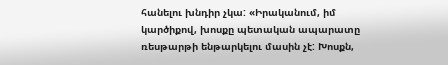հանելու խնդիր չկա: «Իրականում, իմ կարծիքով, խոսքը պետական ապարատը ռեսթարթի ենթարկելու մասին չէ: Խոսքն,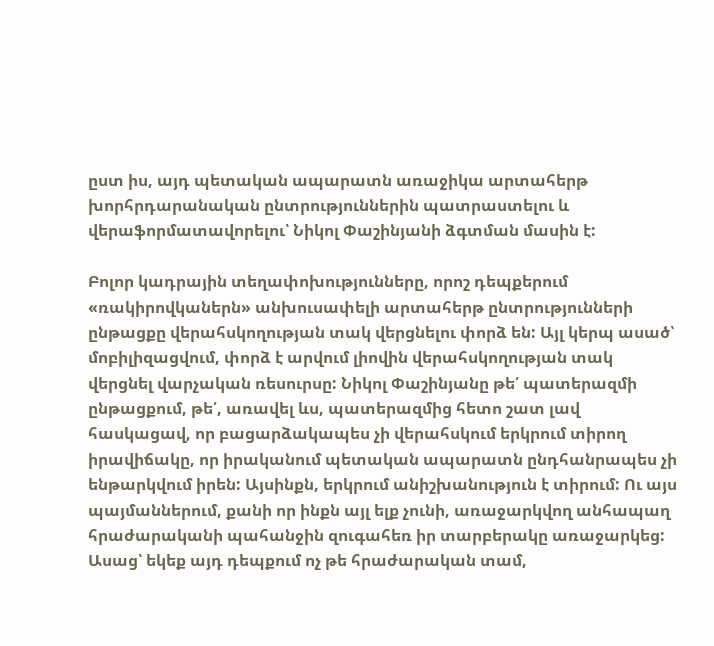ըստ իս, այդ պետական ապարատն առաջիկա արտահերթ խորհրդարանական ընտրություններին պատրաստելու և վերաֆորմատավորելու՝ Նիկոլ Փաշինյանի ձգտման մասին է:

Բոլոր կադրային տեղափոխությունները, որոշ դեպքերում «ռակիրովկաներն» անխուսափելի արտահերթ ընտրությունների ընթացքը վերահսկողության տակ վերցնելու փորձ են: Այլ կերպ ասած՝ մոբիլիզացվում, փորձ է արվում լիովին վերահսկողության տակ վերցնել վարչական ռեսուրսը: Նիկոլ Փաշինյանը թե՛ պատերազմի ընթացքում, թե՛, առավել ևս, պատերազմից հետո շատ լավ հասկացավ, որ բացարձակապես չի վերահսկում երկրում տիրող իրավիճակը, որ իրականում պետական ապարատն ընդհանրապես չի ենթարկվում իրեն: Այսինքն, երկրում անիշխանություն է տիրում: Ու այս պայմաններում, քանի որ ինքն այլ ելք չունի, առաջարկվող անհապաղ հրաժարականի պահանջին զուգահեռ իր տարբերակը առաջարկեց: Ասաց՝ եկեք այդ դեպքում ոչ թե հրաժարական տամ,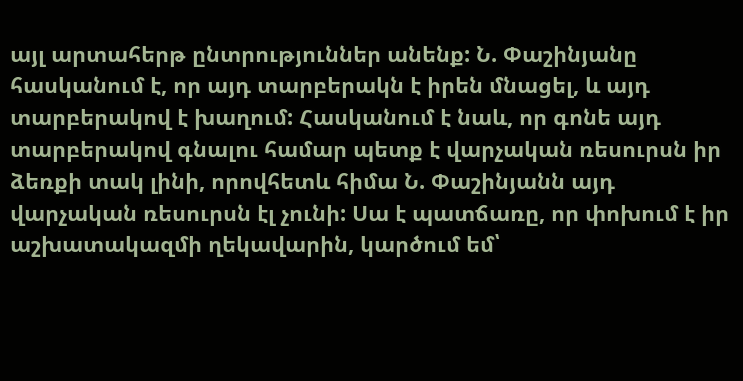այլ արտահերթ ընտրություններ անենք: Ն. Փաշինյանը հասկանում է, որ այդ տարբերակն է իրեն մնացել, և այդ տարբերակով է խաղում: Հասկանում է նաև, որ գոնե այդ տարբերակով գնալու համար պետք է վարչական ռեսուրսն իր ձեռքի տակ լինի, որովհետև հիմա Ն. Փաշինյանն այդ վարչական ռեսուրսն էլ չունի: Սա է պատճառը, որ փոխում է իր աշխատակազմի ղեկավարին, կարծում եմ՝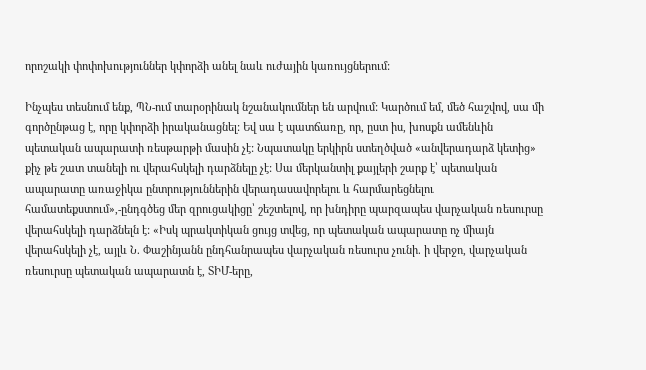որոշակի փոփոխություններ կփորձի անել նաև ուժային կառույցներում:

Ինչպես տեսնում ենք, ՊՆ-ում տարօրինակ նշանակումներ են արվում: Կարծում եմ, մեծ հաշվով, սա մի գործընթաց է, որը կփորձի իրականացնել: Եվ սա է պատճառը, որ, ըստ իս, խոսքն ամենևին պետական ապարատի ռեսթարթի մասին չէ: Նպատակը երկիրն ստեղծված «անվերադարձ կետից» քիչ թե շատ տանելի ու վերահսկելի դարձնելը չէ: Սա մերկանտիլ քայլերի շարք է՝ պետական ապարատը առաջիկա ընտրություններին վերադասավորելու և հարմարեցնելու համատեքստում»,-ընդգծեց մեր զրուցակիցը՝ շեշտելով, որ խնդիրը պարզապես վարչական ռեսուրսը վերահսկելի դարձնելն է: «Իսկ պրակտիկան ցույց տվեց, որ պետական ապարատը ոչ միայն վերահսկելի չէ, այլև Ն. Փաշինյանն ընդհանրապես վարչական ռեսուրս չունի. ի վերջո, վարչական ռեսուրսը պետական ապարատն է, ՏԻՄ-երը,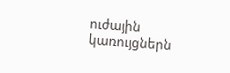ուժային կառույցներն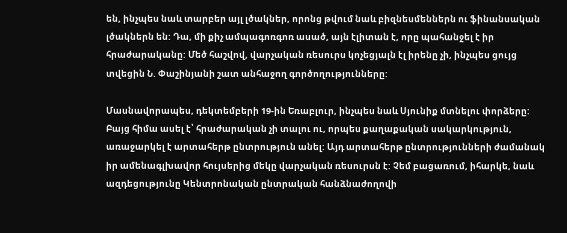են, ինչպես նաև տարբեր այլ լծակներ, որոնց թվում նաև բիզնեսմեններն ու ֆինանսական լծակներն են: Դա, մի քիչ ամպագոռգոռ ասած, այն էլիտան է, որը պահանջել է իր հրաժարականը: Մեծ հաշվով, վարչական ռեսուրս կոչեցյալն էլ իրենը չի, ինչպես ցույց տվեցին Ն. Փաշինյանի շատ անհաջող գործողությունները:

Մասնավորապես, դեկտեմբերի 19-ին Եռաբլուր, ինչպես նաև Սյունիք մտնելու փորձերը: Բայց հիմա ասել է՝ հրաժարական չի տալու ու, որպես քաղաքական սակարկություն, առաջարկել է արտահերթ ընտրություն անել: Այդ արտահերթ ընտրությունների ժամանակ իր ամենագլխավոր հույսերից մեկը վարչական ռեսուրսն է: Չեմ բացառում, իհարկե, նաև ազդեցությունը Կենտրոնական ընտրական հանձնաժողովի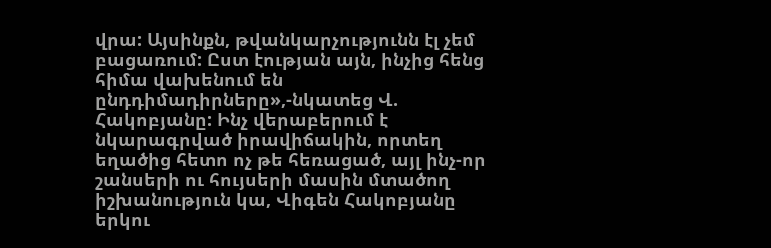վրա: Այսինքն, թվանկարչությունն էլ չեմ բացառում: Ըստ էության այն, ինչից հենց հիմա վախենում են ընդդիմադիրները»,-նկատեց Վ. Հակոբյանը: Ինչ վերաբերում է նկարագրված իրավիճակին, որտեղ եղածից հետո ոչ թե հեռացած, այլ ինչ-որ շանսերի ու հույսերի մասին մտածող իշխանություն կա, Վիգեն Հակոբյանը երկու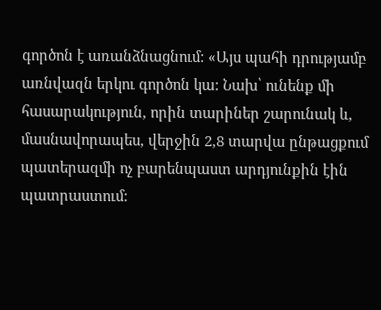գործոն է առանձնացնում: «Այս պահի դրությամբ առնվազն երկու գործոն կա: Նախ՝ ունենք մի հասարակություն, որին տարիներ շարունակ և, մասնավորապես, վերջին 2,8 տարվա ընթացքում պատերազմի ոչ բարենպաստ արդյունքին էին պատրաստում: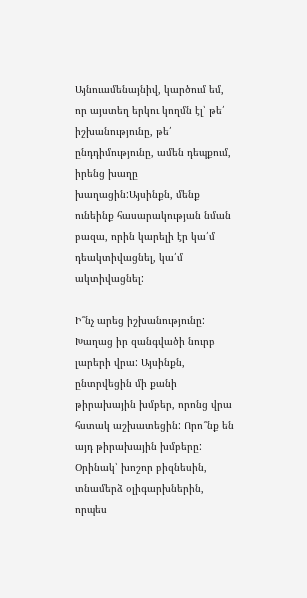Այնուամենայնիվ, կարծում եմ, որ այստեղ երկու կողմն էլ՝ թե՛ իշխանությունը, թե՛ ընդդիմությունը, ամեն դեպքում, իրենց խաղը խաղացին:Այսինքն, մենք ունեինք հասարակության նման բազա, որին կարելի էր կա՛մ դեակտիվացնել, կա՛մ ակտիվացնել:

Ի՞նչ արեց իշխանությունը: Խաղաց իր զանգվածի նուրբ լարերի վրա: Այսինքն, ընտրվեցին մի քանի թիրախային խմբեր, որոնց վրա հստակ աշխատեցին: Որո՞նք են այդ թիրախային խմբերը: Օրինակ՝ խոշոր բիզնեսին, տնամերձ օլիգարխներին, որպես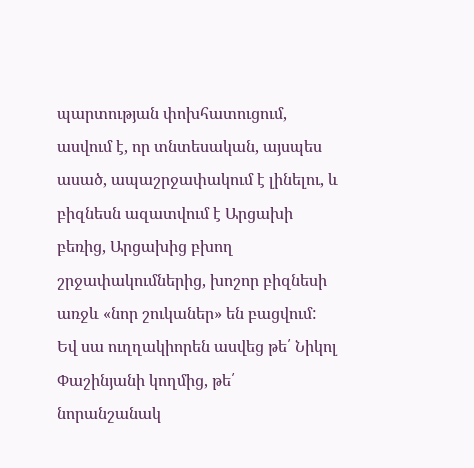պարտության փոխհատուցում, ասվում է, որ տնտեսական, այսպես ասած, ապաշրջափակում է լինելու, և բիզնեսն ազատվում է Արցախի բեռից, Արցախից բխող շրջափակումներից, խոշոր բիզնեսի առջև «նոր շուկաներ» են բացվում: Եվ սա ուղղակիորեն ասվեց թե՛ Նիկոլ Փաշինյանի կողմից, թե՛ նորանշանակ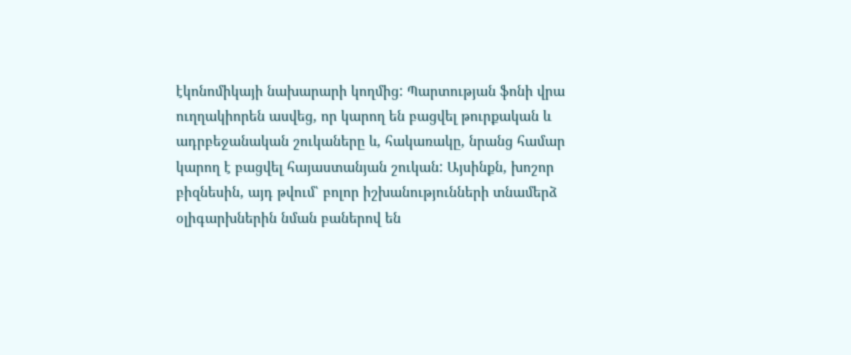էկոնոմիկայի նախարարի կողմից: Պարտության ֆոնի վրա ուղղակիորեն ասվեց, որ կարող են բացվել թուրքական և ադրբեջանական շուկաները և, հակառակը, նրանց համար կարող է բացվել հայաստանյան շուկան: Այսինքն, խոշոր բիզնեսին, այդ թվում՝ բոլոր իշխանությունների տնամերձ օլիգարխներին նման բաներով են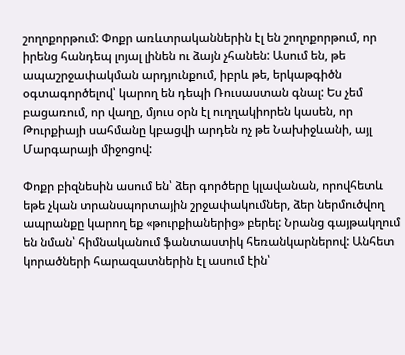շողոքորթում: Փոքր առևտրականներին էլ են շողոքորթում, որ իրենց հանդեպ լոյալ լինեն ու ձայն չհանեն: Ասում են, թե ապաշրջափակման արդյունքում, իբրև թե, երկաթգիծն օգտագործելով՝ կարող են դեպի Ռուսաստան գնալ: Ես չեմ բացառում, որ վաղը, մյուս օրն էլ ուղղակիորեն կասեն, որ Թուրքիայի սահմանը կբացվի արդեն ոչ թե Նախիջևանի, այլ Մարգարայի միջոցով:

Փոքր բիզնեսին ասում են՝ ձեր գործերը կլավանան, որովհետև եթե չկան տրանսպորտային շրջափակումներ, ձեր ներմուծվող ապրանքը կարող եք «թուրքիաներից» բերել: Նրանց գայթակղում են նման՝ հիմնականում ֆանտաստիկ հեռանկարներով: Անհետ կորածների հարազատներին էլ ասում էին՝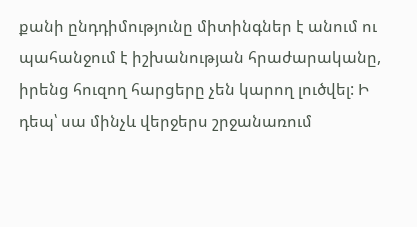քանի ընդդիմությունը միտինգներ է անում ու պահանջում է իշխանության հրաժարականը, իրենց հուզող հարցերը չեն կարող լուծվել: Ի դեպ՝ սա մինչև վերջերս շրջանառում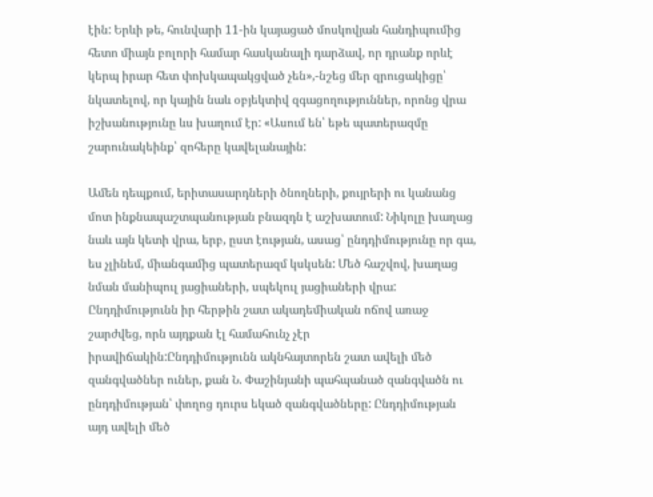էին: Երևի թե, հունվարի 11-ին կայացած մոսկովյան հանդիպումից հետո միայն բոլորի համար հասկանալի դարձավ, որ դրանք որևէ կերպ իրար հետ փոխկապակցված չեն»,-նշեց մեր զրուցակիցը՝ նկատելով, որ կային նաև օբյեկտիվ զգացողություններ, որոնց վրա իշխանությունը ևս խաղում էր: «Ասում են՝ եթե պատերազմը շարունակեինք՝ զոհերը կավելանային:

Ամեն դեպքում, երիտասարդների ծնողների, քույրերի ու կանանց մոտ ինքնապաշտպանության բնազդն է աշխատում: Նիկոլը խաղաց նաև այն կետի վրա, երբ, ըստ էության, ասաց՝ ընդդիմությունը որ գա, ես չլինեմ, միանգամից պատերազմ կսկսեն: Մեծ հաշվով, խաղաց նման մանիպուլ յացիաների, սպեկուլ յացիաների վրա: Ընդդիմությունն իր հերթին շատ ակադեմիական ոճով առաջ շարժվեց, որն այդքան էլ համահունչ չէր իրավիճակին:Ընդդիմությունն ակնհայտորեն շատ ավելի մեծ զանգվածներ ուներ, քան Ն. Փաշինյանի պահպանած զանգվածն ու ընդդիմության՝ փողոց դուրս եկած զանգվածները: Ընդդիմության այդ ավելի մեծ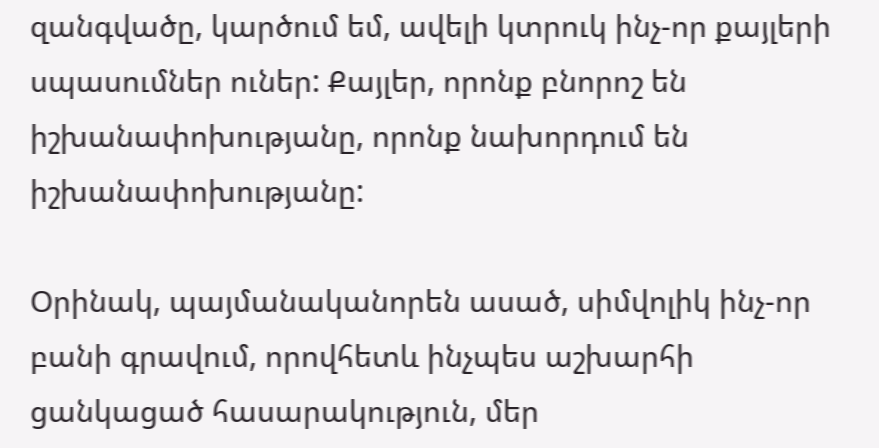զանգվածը, կարծում եմ, ավելի կտրուկ ինչ-որ քայլերի սպասումներ ուներ: Քայլեր, որոնք բնորոշ են իշխանափոխությանը, որոնք նախորդում են իշխանափոխությանը:

Օրինակ, պայմանականորեն ասած, սիմվոլիկ ինչ-որ բանի գրավում, որովհետև ինչպես աշխարհի ցանկացած հասարակություն, մեր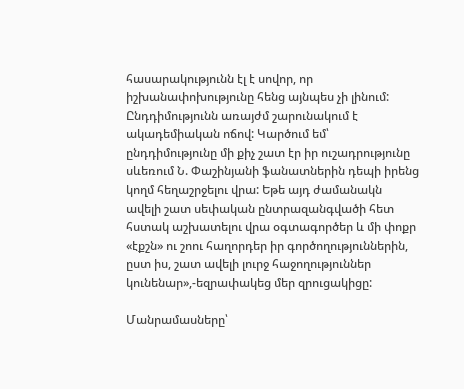հասարակությունն էլ է սովոր, որ իշխանափոխությունը հենց այնպես չի լինում: Ընդդիմությունն առայժմ շարունակում է ակադեմիական ոճով: Կարծում եմ՝ ընդդիմությունը մի քիչ շատ էր իր ուշադրությունը սևեռում Ն. Փաշինյանի ֆանատներին դեպի իրենց կողմ հեղաշրջելու վրա: Եթե այդ ժամանակն ավելի շատ սեփական ընտրազանգվածի հետ հստակ աշխատելու վրա օգտագործեր և մի փոքր «էքշն» ու շոու հաղորդեր իր գործողություններին, ըստ իս, շատ ավելի լուրջ հաջողություններ կունենար»,-եզրափակեց մեր զրուցակիցը:

Մանրամասները՝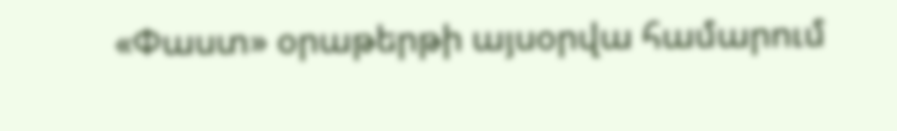«Փաստ» օրաթերթի այսօրվա համարում